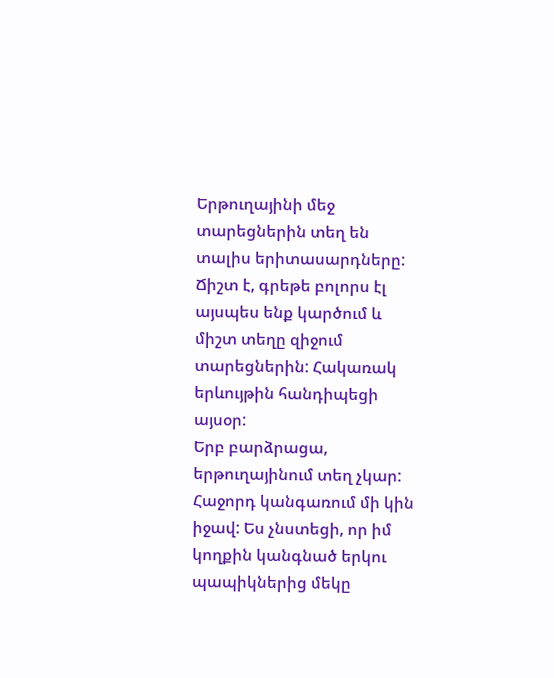Երթուղայինի մեջ տարեցներին տեղ են տալիս երիտասարդները: Ճիշտ է, գրեթե բոլորս էլ այսպես ենք կարծում և միշտ տեղը զիջում տարեցներին: Հակառակ երևույթին հանդիպեցի այսօր:
Երբ բարձրացա, երթուղայինում տեղ չկար: Հաջորդ կանգառում մի կին իջավ: Ես չնստեցի, որ իմ կողքին կանգնած երկու պապիկներից մեկը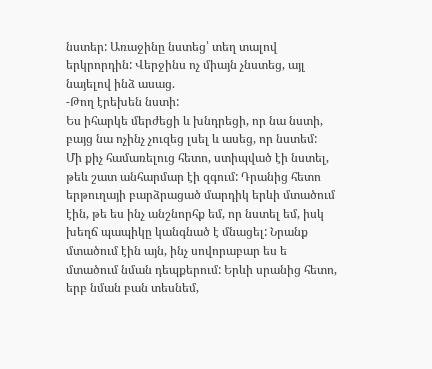նստեր: Առաջինը նստեց՝ տեղ տալով երկրորդին: Վերջինս ոչ միայն չնստեց, այլ նայելով ինձ ասաց.
-Թող էրեխեն նստի:
Ես իհարկե մերժեցի և խնդրեցի, որ նա նստի, բայց նա ոչինչ չուզեց լսել և ասեց, որ նստեմ:
Մի քիչ համառելուց հետո, ստիպված էի նստել, թեև շատ անհարմար էի զգում: Դրանից հետո երթուղայի բարձրացած մարդիկ երևի մտածում էին, թե ես ինչ անշնորհք եմ, որ նստել եմ, իսկ խեղճ պապիկը կանգնած է մնացել: Նրանք մտածում էին այն, ինչ սովորաբար ես ե մտածում նման դեպքերում: Երևի սրանից հետո, երբ նման բան տեսնեմ,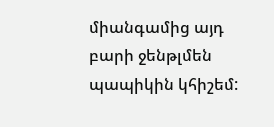միանգամից այդ բարի ջենթլմեն պապիկին կհիշեմ: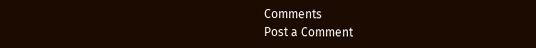Comments
Post a Comment